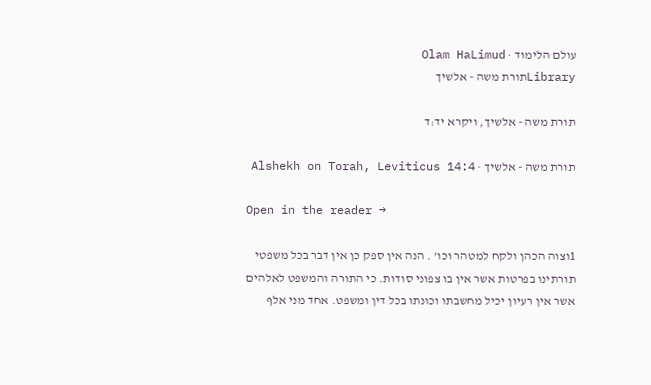עולם הלימוד · Olam HaLimud
Libraryתורת משה - אלשיך

תורת משה - אלשיך, ויקרא יד:ד

תורת משה - אלשיך · Alshekh on Torah, Leviticus 14:4

Open in the reader →

1וצוה הכהן ולקח למטהר וכו' . הנה אין ספק כן אין דבר בכל משפטי תורתינו בפרטות אשר אין בו צפוני סודות. כי התורה והמשפט לאלהים אשר אין רעיון יכיל מחשבתו וכונתו בכל דין ומשפט. אחד מני אלף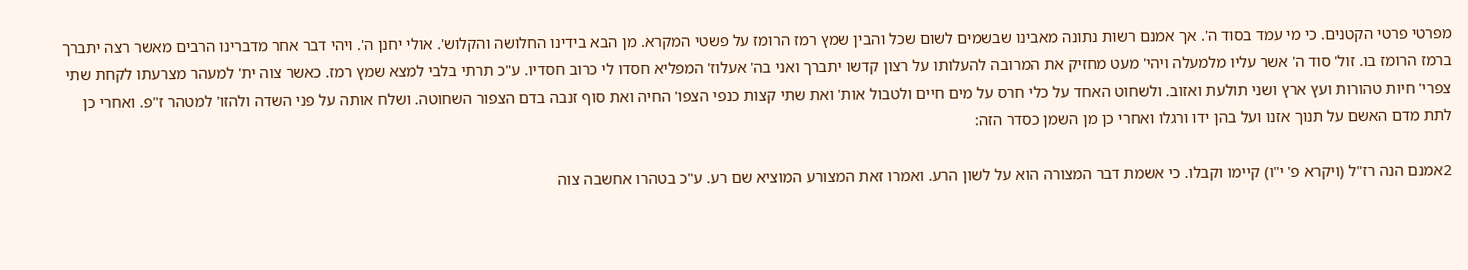מפרטי פרטי הקטנים. כי מי עמד בסוד ה'. אך אמנם רשות נתונה מאבינו שבשמים לשום שכל והבין שמץ רמז הרומז על פשטי המקרא. מן הבא בידינו החלושה והקלוש'. אולי יחנן ה'. ויהי דבר אחר מדברינו הרבים מאשר רצה יתברך ברמז הרומז בו. זול' סוד ה' אשר עליו מלמעלה ויהי' מעט מחזיק את המרובה להעלותו על רצון קדשו יתברך ואני בה' אעלוז' המפליא חסדו לי כרוב חסדיו. ע"כ תרתי בלבי למצא שמץ רמז. כאשר צוה ית' למעהר מצרעתו לקחת שתי צפרי' חיות טהורות ועץ ארץ ושני תולעת ואזוב. ולשחוט האחד על כלי חרס על מים חיים ולטבול אות' ואת שתי קצות כנפי הצפו' החיה ואת סוף זנבה בדם הצפור השחוטה. ושלח אותה על פני השדה ולהזו' למטהר ז"פ. ואחרי כן לתת מדם האשם על תנוך אזנו ועל בהן ידו ורגלו ואחרי כן מן השמן כסדר הזה:

2אמנם הנה רז"ל (ויקרא פ' י"ו) קיימו וקבלו. כי אשמת דבר המצורה הוא על לשון הרע. ואמרו זאת המצורע המוציא שם רע. ע"כ בטהרו אחשבה צוה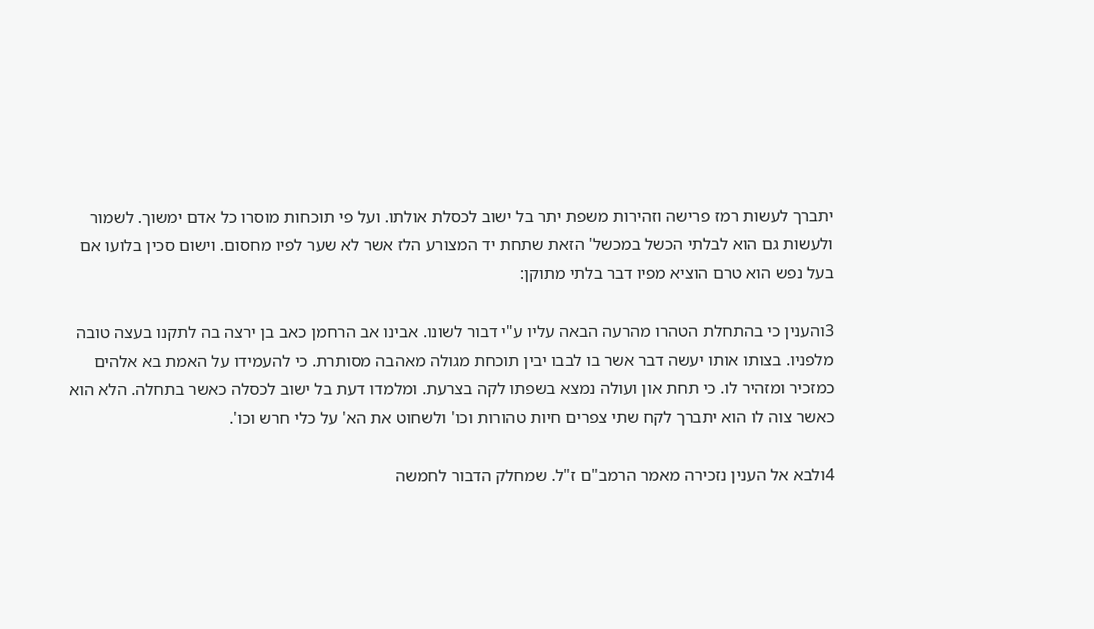יתברך לעשות רמז פרישה וזהירות משפת יתר בל ישוב לכסלת אולתו. ועל פי תוכחות מוסרו כל אדם ימשוך. לשמור ולעשות גם הוא לבלתי הכשל במכשל' הזאת שתחת יד המצורע הלז אשר לא שער לפיו מחסום. וישום סכין בלועו אם בעל נפש הוא טרם הוציא מפיו דבר בלתי מתוקן:

3והענין כי בהתחלת הטהרו מהרעה הבאה עליו ע"י דבור לשונו. אבינו אב הרחמן כאב בן ירצה בה לתקנו בעצה טובה מלפניו. בצותו אותו יעשה דבר אשר בו לבבו יבין תוכחת מגולה מאהבה מסותרת. כי להעמידו על האמת בא אלהים כמזכיר ומזהיר לו. כי תחת און ועולה נמצא בשפתו לקה בצרעת. ומלמדו דעת בל ישוב לכסלה כאשר בתחלה. הלא הוא כאשר צוה לו הוא יתברך לקח שתי צפרים חיות טהורות וכו' ולשחוט את הא' על כלי חרש וכו'.

4ולבא אל הענין נזכירה מאמר הרמב"ם ז"ל. שמחלק הדבור לחמשה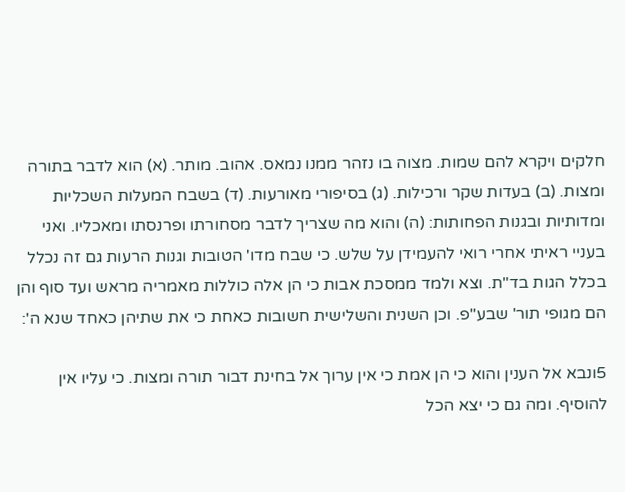חלקים ויקרא להם שמות. מצוה בו נזהר ממנו נמאס. אהוב. מותר. (א) הוא לדבר בתורה ומצות. (ב) בעדות שקר ורכילות. (ג) בסיפורי מאורעות. (ד) בשבח המעלות השכליות ומדותיות ובגנות הפחותות: (ה) והוא מה שצריך לדבר מסחורתו ופרנסתו ומאכליו. ואני בעניי ראיתי אחרי רואי להעמידן על שלש. כי שבח מדו' הטובות וגנות הרעות גם זה נכלל בכלל הגות בד"ת. וצא ולמד ממסכת אבות כי הן אלה כוללות מאמריה מראש ועד סוף והן הם מגופי תור' שבע"פ. וכן השנית והשלישית חשובות כאחת כי את שתיהן כאחד שנא ה':

5ונבא אל הענין והוא כי הן אמת כי אין ערוך אל בחינת דבור תורה ומצות. כי עליו אין להוסיף. ומה גם כי יצא הכל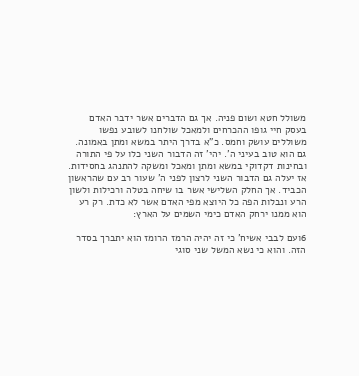משולל חטא ושום פניה. אך גם הדברים אשר ידבר האדם בעסק חיי גופו ההכרחים ולמאכל שולחנו לשובע נפשו משוללים עושק וחמס. כ"א בדרך היתר במשא ומתן באמונה. גם הוא טוב בעיני ה'. יהי' זה הדבור השני כלו על פי התורה ובחינות דקדוקי במשא ומתן ומאכל ומשקה להתנהג בחסידות. אז יעלה גם הדבור השני לרצון לפני ה' שעור רב עם שהראשון הכביד. אך החלק השלישי אשר בו שיחה בטלה ורכילות ולשון הרע ונבלות הפה כל היוצא מפי האדם אשר לא כדת. רק רע הוא ממנו ירחק האדם כימי השמים על הארץ:

6ועם לבבי אשיח' כי זה יהיה הרמז הרומז הוא יתברך בסדר הזה. והוא כי נשא המשל שני סוגי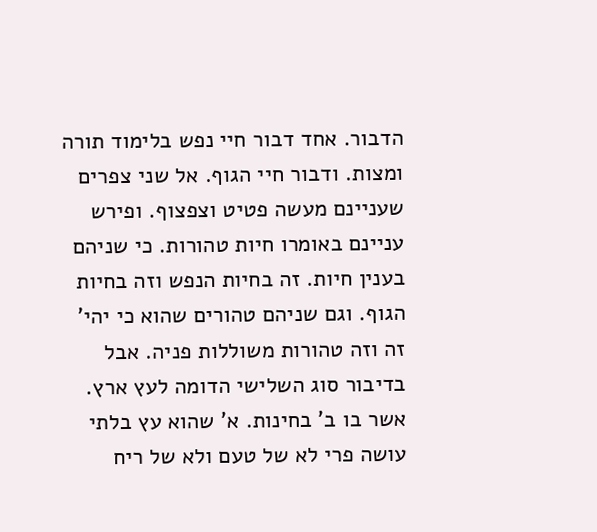הדבור. אחד דבור חיי נפש בלימוד תורה ומצות. ודבור חיי הגוף. אל שני צפרים שעניינם מעשה פטיט וצפצוף. ופירש עניינם באומרו חיות טהורות. כי שניהם בענין חיות. זה בחיות הנפש וזה בחיות הגוף. וגם שניהם טהורים שהוא כי יהי' זה וזה טהורות משוללות פניה. אבל בדיבור סוג השלישי הדומה לעץ ארץ. אשר בו ב' בחינות. א' שהוא עץ בלתי עושה פרי לא של טעם ולא של ריח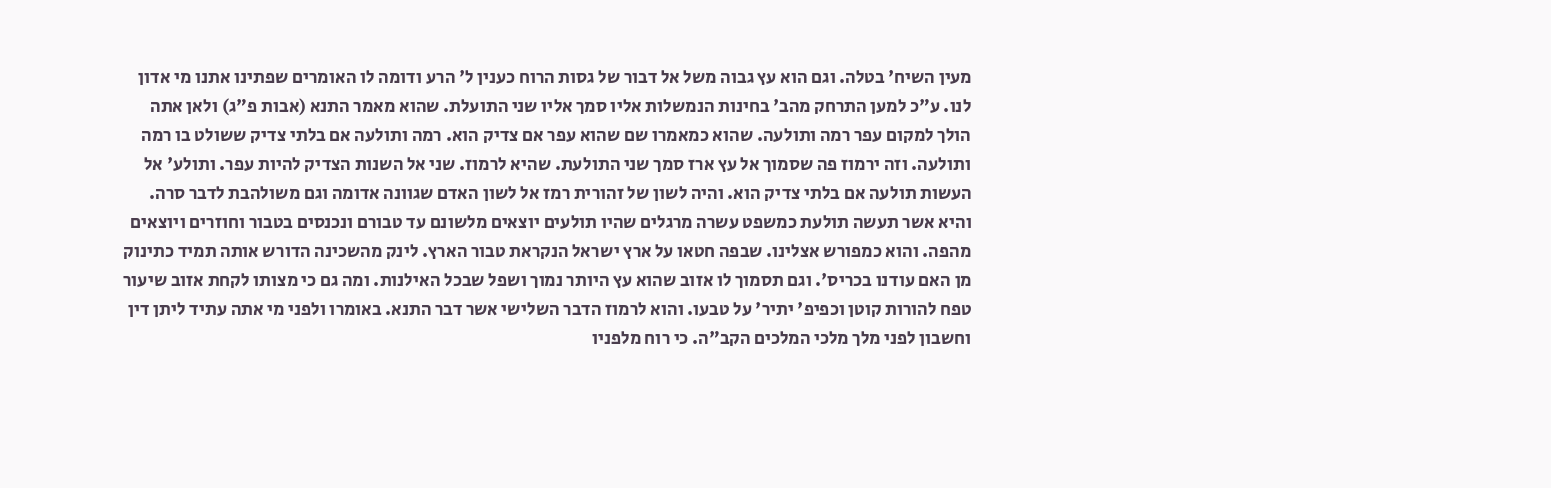מעין השיח' בטלה. וגם הוא עץ גבוה משל אל דבור של גסות הרוח כענין ל' הרע ודומה לו האומרים שפתינו אתנו מי אדון לנו. ע"כ למען התרחק מהב' בחינות הנמשלות אליו סמך אליו שני התועלת. שהוא מאמר התנא (אבות פ"ג) ולאן אתה הולך למקום עפר רמה ותולעה. שהוא כמאמרו שם שהוא עפר אם צדיק הוא. רמה ותולעה אם בלתי צדיק ששולט בו רמה ותולעה. וזה ירמוז פה שסמוך אל עץ ארז סמך שני התולעת. שהיא לרמוז. שני אל השנות הצדיק להיות עפר. ותולע' אל העשות תולעה אם בלתי צדיק הוא. והיה לשון של זהורית רמז אל לשון האדם שגוונה אדומה וגם משולהבת לדבר סרה. והיא אשר תעשה תולעת כמשפט עשרה מרגלים שהיו תולעים יוצאים מלשונם עד טבורם ונכנסים בטבור וחוזרים ויוצאים מהפה. והוא כמפורש אצלינו. שבפה חטאו על ארץ ישראל הנקראת טבור הארץ. לינק מהשכינה הדורש אותה תמיד כתינוק מן האם עודנו בכריס'. וגם תסמוך לו אזוב שהוא עץ היותר נמוך ושפל שבכל האילנות. ומה גם כי מצותו לקחת אזוב שיעור טפח להורות קוטן וכפיפ' יתיר' על טבעו. והוא לרמוז הדבר השלישי אשר דבר התנא. באומרו ולפני מי אתה עתיד ליתן דין וחשבון לפני מלך מלכי המלכים הקב"ה. כי רוח מלפניו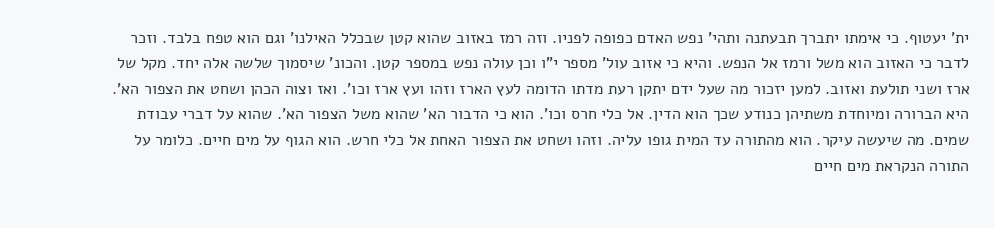ית' יעטוף. כי אימתו יתברך תבעתנה ותהי' נפש האדם כפופה לפניו. וזה רמז באזוב שהוא קטן שבכלל האילנו' וגם הוא טפח בלבד. וזכר לדבר כי האזוב הוא משל ורמז אל הנפש. והיא כי אזוב עול' מספר י"ו וכן עולה נפש במספר קטן. והכונ' שיסמוך שלשה אלה יחד. מקל של ארז ושני תולעת ואזוב. למען יזכור מה שעל ידם יתקן רעת מדתו הדומה לעץ הארז וזהו ועץ ארז וכו'. ואז וצוה הכהן ושחט את הצפור הא'. היא הברורה ומיוחדת משתיהן כנודע שכך הוא הדין. אל כלי חרס וכו'. הוא כי הדבור הא' שהוא משל הצפור הא'. שהוא על דברי עבודת שמים. מה שיעשה עיקר. הוא מהתורה עד המית גופו עליה. וזהו ושחט את הצפור האחת אל כלי חרש. הוא הגוף על מים חיים. כלומר על התורה הנקראת מים חיים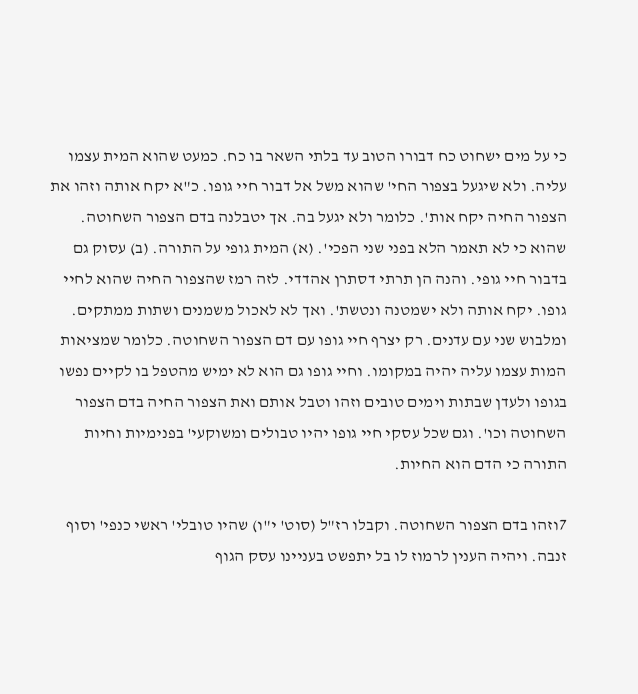כי על מים ישחוט כח דבורו הטוב עד בלתי השאר בו כח. כמעט שהוא המית עצמו עליה. ולא שיגעל בצפור החי' שהוא משל אל דבור חיי גופו. כ"א יקח אותה וזהו את הצפור החיה יקח אות'. כלומר ולא יגעל בה. אך יטבלנה בדם הצפור השחוטה. שהוא כי לא תאמר הלא בפני שני הפכי'. (א) המית גופי על התורה. (ב) עסוק גם בדבור חיי גופי. והנה הן תרתי דסתרן אהדדי. לזה רמז שהצפור החיה שהוא לחיי גופו. יקח אותה ולא ישמטנה ונטשת'. ואך לא לאכול משמנים ושתות ממתקים. ומלבוש שני עם עדנים. רק יצרף חיי גופו עם דם הצפור השחוטה. כלומר שמציאות המות עצמו עליה יהיה במקומו. וחיי גופו גם הוא לא ימיש מהטפל בו לקיים נפשו בגופו ולעדן שבתות וימים טובים וזהו וטבל אותם ואת הצפור החיה בדם הצפור השחוטה וכו'. וגם שכל עסקי חיי גופו יהיו טבולים ומשוקעי' בפנימיות וחיות התורה כי הדם הוא החיות.

7וזהו בדם הצפור השחוטה. וקבלו רז"ל (סוט' י"ו) שהיו טובלי' ראשי כנפי' וסוף זנבה. ויהיה הענין לרמוז לו בל יתפשט בעניינו עסק הגוף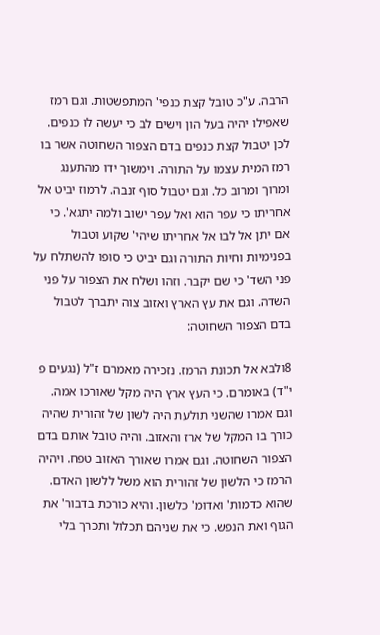הרבה. ע"כ טובל קצת כנפי' המתפשטות. וגם רמז שאפילו יהיה בעל הון וישים לב כי יעשה לו כנפים. לכן יטבול קצת כנפים בדם הצפור השחוטה אשר בו רמז המית עצמו על התורה. וימשוך ידו מהתענג ומרוך ומרוב כל. וגם יטבול סוף זנבה. לרמוז יביט אל אחריתו כי עפר הוא ואל עפר ישוב ולמה יתגא'. כי אם יתן אל לבו אל אחריתו שיהי' שקוע וטבול בפנימיות וחיות התורה וגם יביט כי סופו להשתלח על פני השד' כי שם יקבר. וזהו ושלח את הצפור על פני השדה. וגם את עץ הארץ ואזוב צוה יתברך לטבול בדם הצפור השחוטה:

8ולבא אל תכונת הרמז. נזכירה מאמרם ז"ל (נגעים פ י"ד) באומרם. כי העץ ארץ היה מקל שאורכו אמה. וגם אמרו שהשני תולעת היה לשון של זהורית שהיה כורך בו המקל של ארז והאזוב. והיה טובל אותם בדם הצפור השחוטה. וגם אמרו שאורך האזוב טפח. ויהיה הרמז כי הלשון של זהורית הוא משל ללשון האדם. שהוא כדמות' ואדומ' כלשון. והיא כורכת בדבור' את הגוף ואת הנפש. כי את שניהם תכלול ותכרך בלי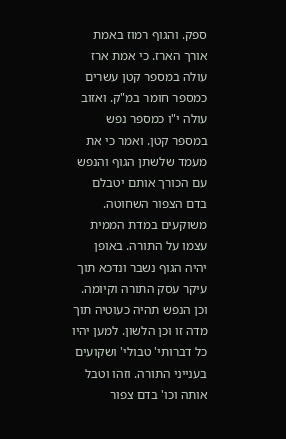ספק. והגוף רמוז באמת אורך הארז. כי אמת ארז עולה במספר קטן עשרים כמספר חומר במ"ק. ואזוב עולה י"ו כמספר נפש במספר קטן. ואמר כי את מעמד שלשתן הגוף והנפש עם הכורך אותם יטבלם בדם הצפור השחוטה. משוקעים במדת הממית עצמו על התורה. באופן יהיה הגוף נשבר ונדכא תוך עיקר עסק התורה וקיומה. וכן הנפש תהיה כעוטיה תוך מדה זו וכן הלשון. למען יהיו כל דברותי' טבולי' ושקועים בענייני התורה. וזהו וטבל אותה וכו' בדם צפור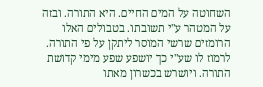השחוטה על המים החיים. היא התורה. ובזה על המטהר ע"י תשובתו. בטבולים האלו הרומזים שרשי המוסר ליתקן על פי התורה. לרמוז לו שע"י כך יושפע שפע מימי קדושת התורה. ויושרש בכשרון מאתו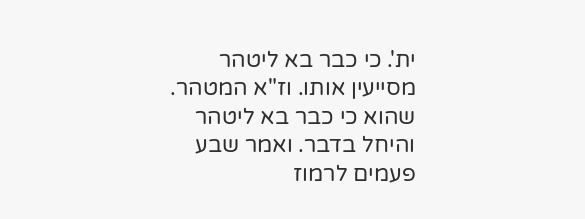ית'. כי כבר בא ליטהר מסייעין אותו. וז"א המטהר. שהוא כי כבר בא ליטהר והיחל בדבר. ואמר שבע פעמים לרמוז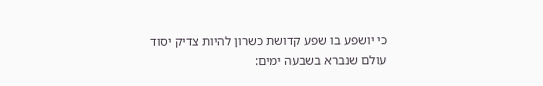כי יושפע בו שפע קדושת כשרון להיות צדיק יסוד עולם שנברא בשבעה ימים: